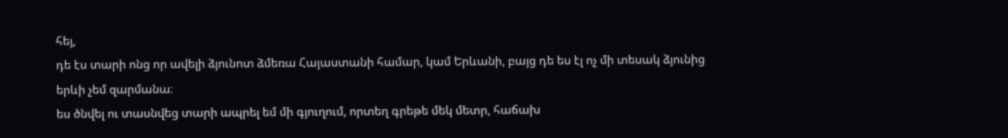հեյ,
դե էս տարի ոնց որ ավելի ձյունոտ ձմեռա Հայաստանի համար, կամ Երևանի, բայց դե ես էլ ոչ մի տեսակ ձյունից երևի չեմ զարմանա։
ես ծնվել ու տասնվեց տարի ապրել եմ մի գյուղում, որտեղ գրեթե մեկ մետր, հաճախ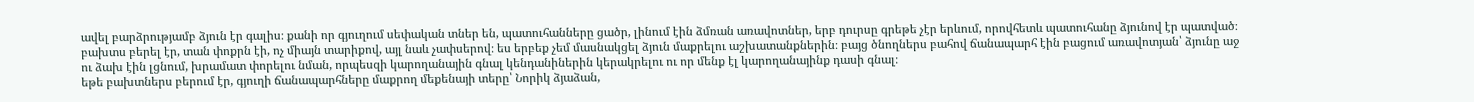ավել բարձրությամբ ձյուն էր գալիս։ քանի որ գյուղում սեփական տներ են, պատուհանները ցածր, լինում էին ձմռան առավոտներ, երբ դուրսը գրեթե չէր երևում, որովհետև պատուհանը ձյունով էր պատված։
բախտս բերել էր, տան փոքրն էի, ոչ միայն տարիքով, այլ նաև չափսերով։ ես երբեք չեմ մասնակցել ձյուն մաքրելու աշխատանքներին։ բայց ծնողներս բահով ճանապարհ էին բացում առավոտյան՝ ձյունը աջ ու ձախ էին լցնում, խրամատ փորելու նման, որպեսզի կարողանային գնալ կենդանիներին կերակրելու ու որ մենք էլ կարողանայինք դասի գնալ։
եթե բախտներս բերում էր, գյուղի ճանապարհները մաքրող մեքենայի տերը՝ Նորիկ ձյաձան,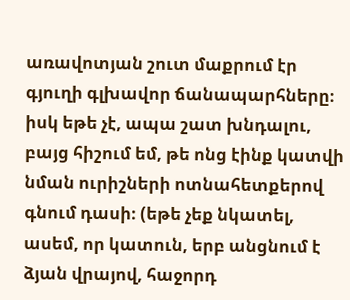առավոտյան շուտ մաքրում էր գյուղի գլխավոր ճանապարհները։ իսկ եթե չէ, ապա շատ խնդալու, բայց հիշում եմ, թե ոնց էինք կատվի նման ուրիշների ոտնահետքերով գնում դասի։ (եթե չեք նկատել, ասեմ, որ կատուն, երբ անցնում է ձյան վրայով, հաջորդ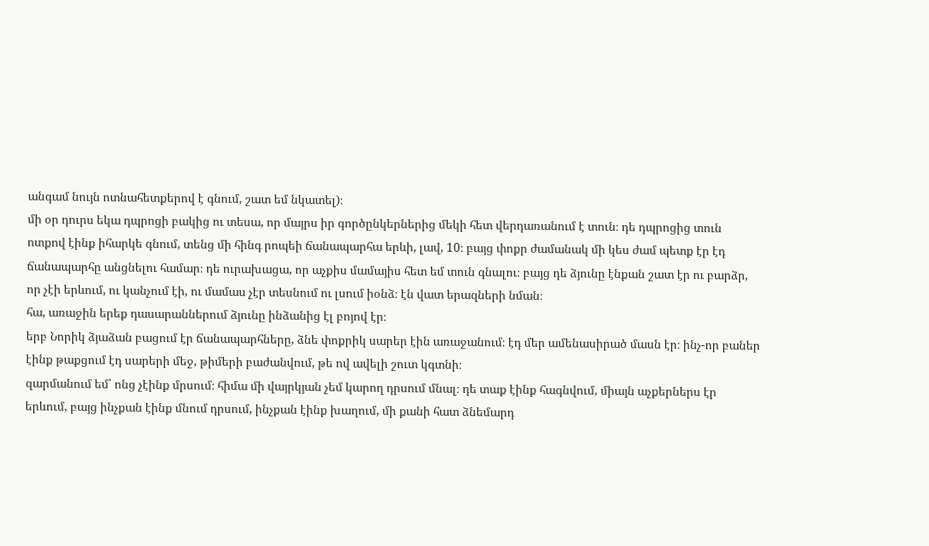անգամ նույն ոտնահետքերով է գնում, շատ եմ նկատել)։
մի օր դուրս եկա դպրոցի բակից ու տեսա, որ մայրս իր գործընկերներից մեկի հետ վերդառանում է տուն։ դե դպրոցից տուն ոտքով էինք իհարկե գնում, տենց մի հինգ րոպեի ճանապարհա երևի, լավ, 10։ բայց փոքր ժամանակ մի կես ժամ պետք էր էդ ճանապարհը անցնելու համար։ դե ուրախացա, որ աչքիս մամայիս հետ եմ տուն գնալու։ բայց դե ձյունը էնքան շատ էր ու բարձր, որ չէի երևում, ու կանչում էի, ու մամաս չէր տեսնում ու լսում իօնձ։ էն վատ երազների նման։
հա, առաջին երեք դասարաններում ձյունը ինձանից էլ բոյով էր։
երբ Նորիկ ձյաձան բացում էր ճանապարհները, ձնե փոքրիկ սարեր էին առաջանում։ էդ մեր ամենասիրած մասն էր։ ինչ-որ բաներ էինք թաքցում էդ սարերի մեջ, թիմերի բաժանվում, թե ով ավելի շուտ կգտնի։
զարմանում եմ՝ ոնց չէինք մրսում։ հիմա մի վայրկյան չեմ կարող դրսում մնալ։ դե տաք էինք հագնվում, միայն աչքերներս էր երևում, բայց ինչքան էինք մնում դրսում, ինչքան էինք խաղում, մի քանի հատ ձնեմարդ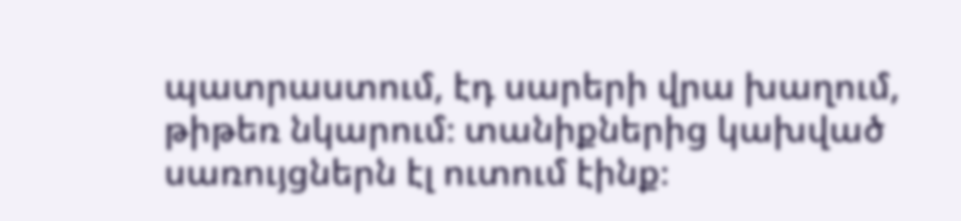պատրաստում, էդ սարերի վրա խաղում, թիթեռ նկարում։ տանիքներից կախված սառույցներն էլ ուտում էինք։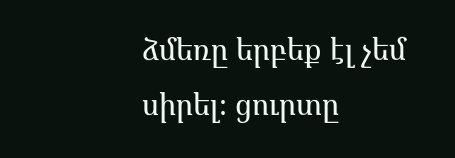ձմեռը երբեք էլ չեմ սիրել։ ցուրտը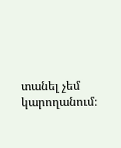տանել չեմ կարողանում։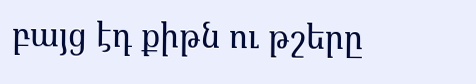բայց էդ քիթն ու թշերը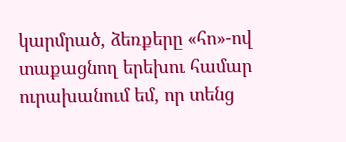կարմրած, ձեռքերը «հո»-ով տաքացնող երեխու համար ուրախանում եմ, որ տենց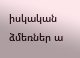իսկական ձմեռներ ա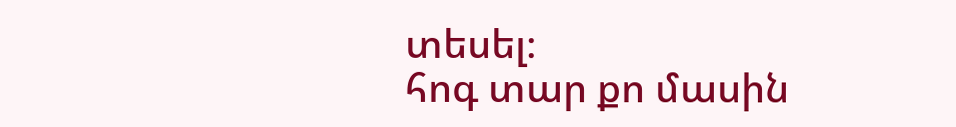տեսել։
հոգ տար քո մասին